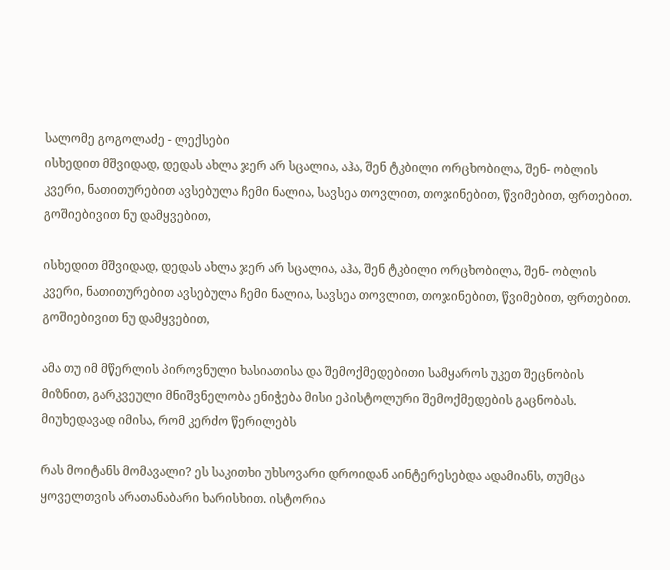სალომე გოგოლაძე - ლექსები
ისხედით მშვიდად, დედას ახლა ჯერ არ სცალია, აჰა, შენ ტკბილი ორცხობილა, შენ- ობლის კვერი, ნათითურებით ავსებულა ჩემი ნალია, სავსეა თოვლით, თოჯინებით, წვიმებით, ფრთებით. გოშიებივით ნუ დამყვებით,

ისხედით მშვიდად, დედას ახლა ჯერ არ სცალია, აჰა, შენ ტკბილი ორცხობილა, შენ- ობლის კვერი, ნათითურებით ავსებულა ჩემი ნალია, სავსეა თოვლით, თოჯინებით, წვიმებით, ფრთებით. გოშიებივით ნუ დამყვებით,

ამა თუ იმ მწერლის პიროვნული ხასიათისა და შემოქმედებითი სამყაროს უკეთ შეცნობის მიზნით, გარკვეული მნიშვნელობა ენიჭება მისი ეპისტოლური შემოქმედების გაცნობას. მიუხედავად იმისა, რომ კერძო წერილებს

რას მოიტანს მომავალი? ეს საკითხი უხსოვარი დროიდან აინტერესებდა ადამიანს, თუმცა ყოველთვის არათანაბარი ხარისხით. ისტორია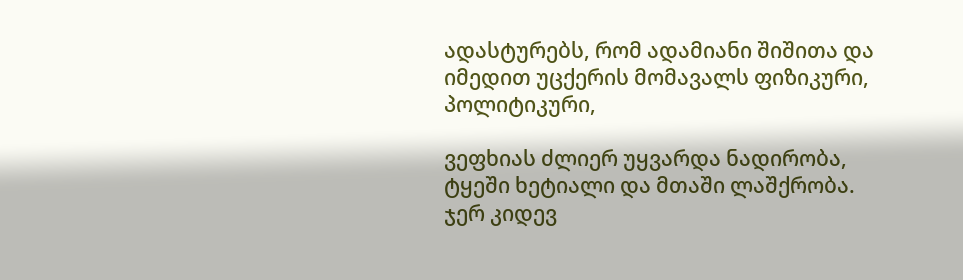ადასტურებს, რომ ადამიანი შიშითა და იმედით უცქერის მომავალს ფიზიკური, პოლიტიკური,

ვეფხიას ძლიერ უყვარდა ნადირობა, ტყეში ხეტიალი და მთაში ლაშქრობა. ჯერ კიდევ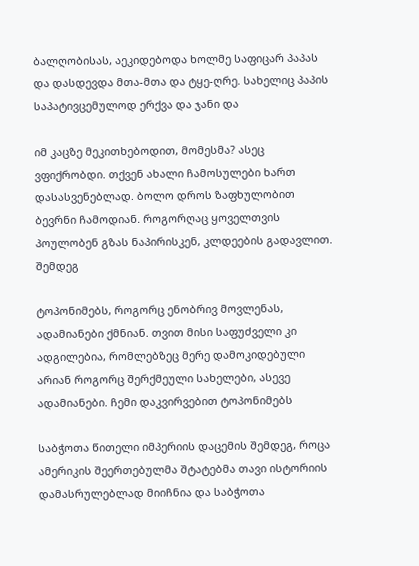ბალღობისას, აეკიდებოდა ხოლმე საფიცარ პაპას და დასდევდა მთა-მთა და ტყე-ღრე. სახელიც პაპის საპატივცემულოდ ერქვა და ჯანი და

იმ კაცზე მეკითხებოდით, მომესმა? ასეც ვფიქრობდი. თქვენ ახალი ჩამოსულები ხართ დასასვენებლად. ბოლო დროს ზაფხულობით ბევრნი ჩამოდიან. როგორღაც ყოველთვის პოულობენ გზას ნაპირისკენ, კლდეების გადავლით. შემდეგ

ტოპონიმებს, როგორც ენობრივ მოვლენას, ადამიანები ქმნიან. თვით მისი საფუძველი კი ადგილებია, რომლებზეც მერე დამოკიდებული არიან როგორც შერქმეული სახელები, ასევე ადამიანები. ჩემი დაკვირვებით ტოპონიმებს

საბჭოთა წითელი იმპერიის დაცემის შემდეგ, როცა ამერიკის შეერთებულმა შტატებმა თავი ისტორიის დამასრულებლად მიიჩნია და საბჭოთა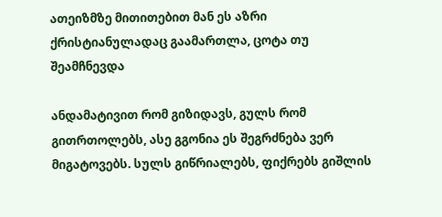ათეიზმზე მითითებით მან ეს აზრი ქრისტიანულადაც გაამართლა, ცოტა თუ შეამჩნევდა

ანდამატივით რომ გიზიდავს, გულს რომ გითრთოლებს, ასე გგონია ეს შეგრძნება ვერ მიგატოვებს. სულს გიწრიალებს, ფიქრებს გიშლის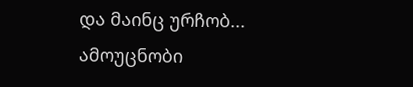და მაინც ურჩობ... ამოუცნობი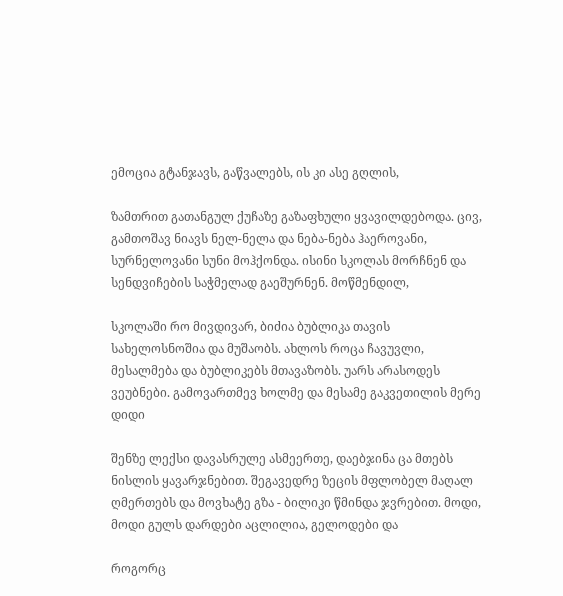ემოცია გტანჯავს, გაწვალებს, ის კი ასე გღლის,

ზამთრით გათანგულ ქუჩაზე გაზაფხული ყვავილდებოდა. ცივ, გამთოშავ ნიავს ნელ-ნელა და ნება-ნება ჰაეროვანი, სურნელოვანი სუნი მოჰქონდა. ისინი სკოლას მორჩნენ და სენდვიჩების საჭმელად გაეშურნენ. მოწმენდილ,

სკოლაში რო მივდივარ, ბიძია ბუბლიკა თავის სახელოსნოშია და მუშაობს. ახლოს როცა ჩავუვლი, მესალმება და ბუბლიკებს მთავაზობს. უარს არასოდეს ვეუბნები. გამოვართმევ ხოლმე და მესამე გაკვეთილის მერე დიდი

შენზე ლექსი დავასრულე ასმეერთე, დაებჯინა ცა მთებს ნისლის ყავარჯნებით. შეგავედრე ზეცის მფლობელ მაღალ ღმერთებს და მოვხატე გზა - ბილიკი წმინდა ჯვრებით. მოდი, მოდი გულს დარდები აცლილია, გელოდები და

როგორც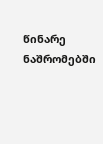წინარე ნაშრომებში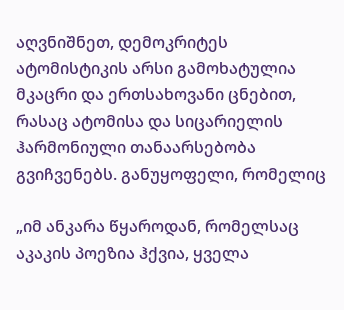აღვნიშნეთ, დემოკრიტეს ატომისტიკის არსი გამოხატულია მკაცრი და ერთსახოვანი ცნებით, რასაც ატომისა და სიცარიელის ჰარმონიული თანაარსებობა გვიჩვენებს. განუყოფელი, რომელიც

„იმ ანკარა წყაროდან, რომელსაც აკაკის პოეზია ჰქვია, ყველა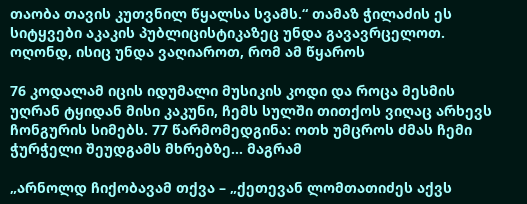თაობა თავის კუთვნილ წყალსა სვამს.“ თამაზ ჭილაძის ეს სიტყვები აკაკის პუბლიცისტიკაზეც უნდა გავავრცელოთ. ოღონდ, ისიც უნდა ვაღიაროთ, რომ ამ წყაროს

76 კოდალამ იცის იდუმალი მუსიკის კოდი და როცა მესმის უღრან ტყიდან მისი კაკუნი, ჩემს სულში თითქოს ვიღაც არხევს ჩონგურის სიმებს. 77 წარმომედგინა: ოთხ უმცროს ძმას ჩემი ჭურჭელი შეუდგამს მხრებზე... მაგრამ

„არნოლდ ჩიქობავამ თქვა – „ქეთევან ლომთათიძეს აქვს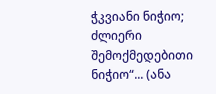ჭკვიანი ნიჭიო; ძლიერი შემოქმედებითი ნიჭიო“... (ანა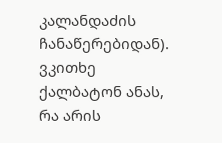კალანდაძის ჩანაწერებიდან). ვკითხე ქალბატონ ანას, რა არის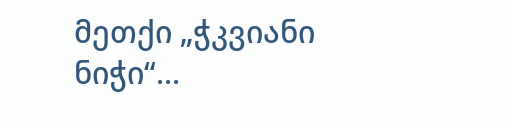მეთქი „ჭკვიანი ნიჭი“...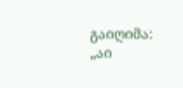გაიღიმა: „აი